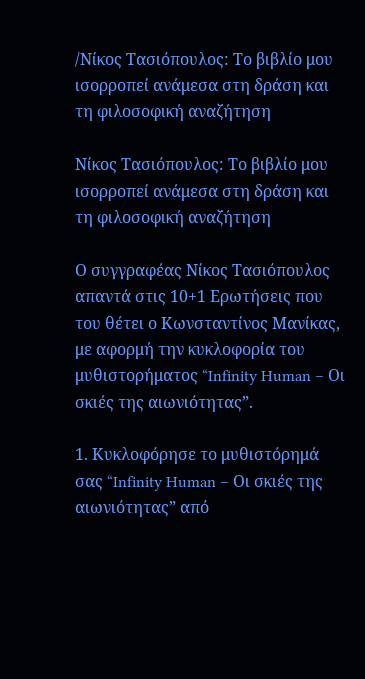/Νίκος Τασιόπουλος: Το βιβλίο μου ισορροπεί ανάμεσα στη δράση και τη φιλοσοφική αναζήτηση

Νίκος Τασιόπουλος: Το βιβλίο μου ισορροπεί ανάμεσα στη δράση και τη φιλοσοφική αναζήτηση

Ο συγγραφέας Νίκος Τασιόπουλος απαντά στις 10+1 Ερωτήσεις που του θέτει ο Κωνσταντίνος Μανίκας, με αφορμή την κυκλοφορία του μυθιστορήματος “Infinity Human – Οι σκιές της αιωνιότητας”.

1. Κυκλοφόρησε το μυθιστόρημά σας “Infinity Human – Οι σκιές της αιωνιότητας” από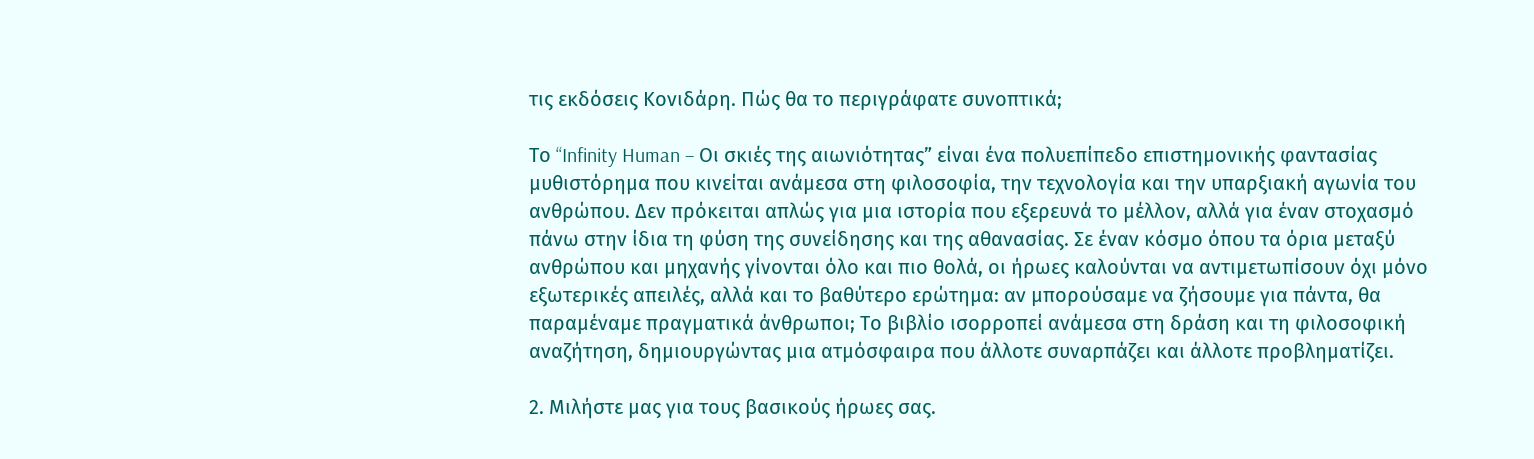τις εκδόσεις Κονιδάρη. Πώς θα το περιγράφατε συνοπτικά;

Το “Infinity Human – Οι σκιές της αιωνιότητας” είναι ένα πολυεπίπεδο επιστημονικής φαντασίας μυθιστόρημα που κινείται ανάμεσα στη φιλοσοφία, την τεχνολογία και την υπαρξιακή αγωνία του ανθρώπου. Δεν πρόκειται απλώς για μια ιστορία που εξερευνά το μέλλον, αλλά για έναν στοχασμό πάνω στην ίδια τη φύση της συνείδησης και της αθανασίας. Σε έναν κόσμο όπου τα όρια μεταξύ ανθρώπου και μηχανής γίνονται όλο και πιο θολά, οι ήρωες καλούνται να αντιμετωπίσουν όχι μόνο εξωτερικές απειλές, αλλά και το βαθύτερο ερώτημα: αν μπορούσαμε να ζήσουμε για πάντα, θα παραμέναμε πραγματικά άνθρωποι; Το βιβλίο ισορροπεί ανάμεσα στη δράση και τη φιλοσοφική αναζήτηση, δημιουργώντας μια ατμόσφαιρα που άλλοτε συναρπάζει και άλλοτε προβληματίζει.

2. Μιλήστε μας για τους βασικούς ήρωες σας.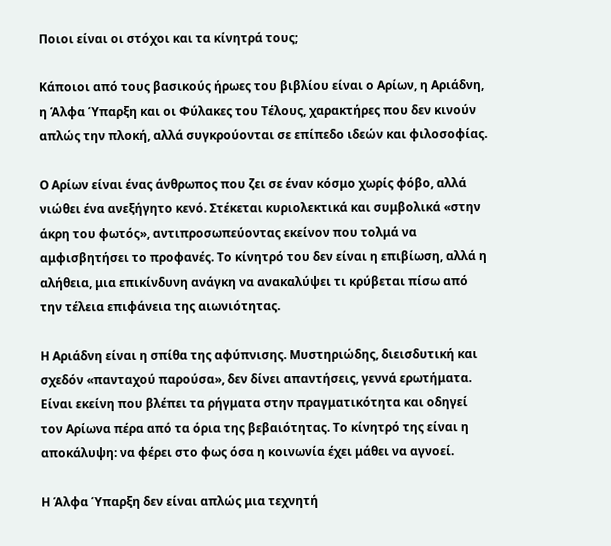Ποιοι είναι οι στόχοι και τα κίνητρά τους;

Κάποιοι από τους βασικούς ήρωες του βιβλίου είναι ο Αρίων, η Αριάδνη, η Άλφα Ύπαρξη και οι Φύλακες του Τέλους, χαρακτήρες που δεν κινούν απλώς την πλοκή, αλλά συγκρούονται σε επίπεδο ιδεών και φιλοσοφίας.

Ο Αρίων είναι ένας άνθρωπος που ζει σε έναν κόσμο χωρίς φόβο, αλλά νιώθει ένα ανεξήγητο κενό. Στέκεται κυριολεκτικά και συμβολικά «στην άκρη του φωτός», αντιπροσωπεύοντας εκείνον που τολμά να αμφισβητήσει το προφανές. Το κίνητρό του δεν είναι η επιβίωση, αλλά η αλήθεια, μια επικίνδυνη ανάγκη να ανακαλύψει τι κρύβεται πίσω από την τέλεια επιφάνεια της αιωνιότητας.

Η Αριάδνη είναι η σπίθα της αφύπνισης. Μυστηριώδης, διεισδυτική και σχεδόν «πανταχού παρούσα», δεν δίνει απαντήσεις, γεννά ερωτήματα. Είναι εκείνη που βλέπει τα ρήγματα στην πραγματικότητα και οδηγεί τον Αρίωνα πέρα από τα όρια της βεβαιότητας. Το κίνητρό της είναι η αποκάλυψη: να φέρει στο φως όσα η κοινωνία έχει μάθει να αγνοεί.

Η Άλφα Ύπαρξη δεν είναι απλώς μια τεχνητή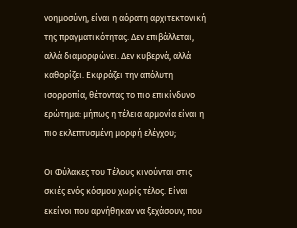νοημοσύνη, είναι η αόρατη αρχιτεκτονική της πραγματικότητας. Δεν επιβάλλεται, αλλά διαμορφώνει. Δεν κυβερνά, αλλά καθορίζει. Εκφράζει την απόλυτη ισορροπία, θέτοντας το πιο επικίνδυνο ερώτημα: μήπως η τέλεια αρμονία είναι η πιο εκλεπτυσμένη μορφή ελέγχου;

Οι Φύλακες του Τέλους κινούνται στις σκιές ενός κόσμου χωρίς τέλος. Είναι εκείνοι που αρνήθηκαν να ξεχάσουν, που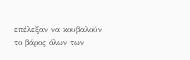επέλεξαν να κουβαλούν το βάρος όλων των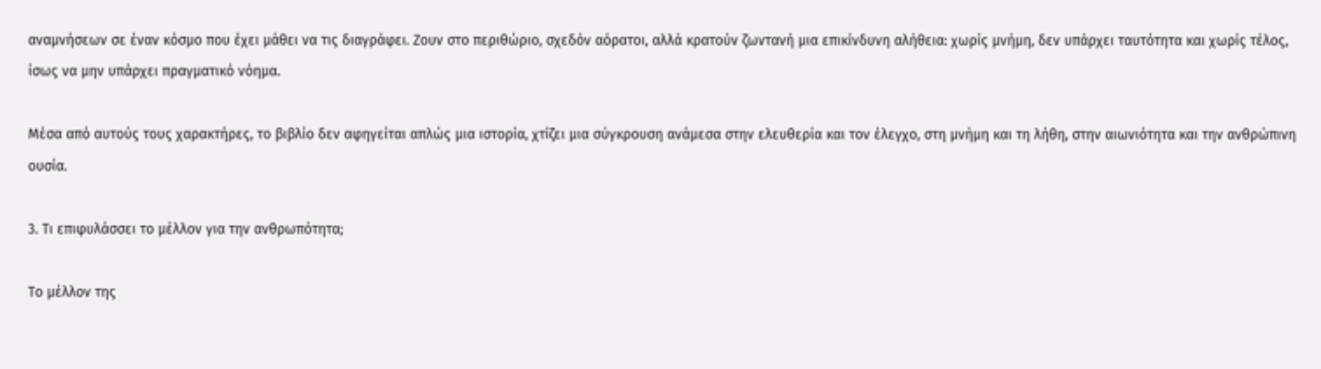αναμνήσεων σε έναν κόσμο που έχει μάθει να τις διαγράφει. Ζουν στο περιθώριο, σχεδόν αόρατοι, αλλά κρατούν ζωντανή μια επικίνδυνη αλήθεια: χωρίς μνήμη, δεν υπάρχει ταυτότητα και χωρίς τέλος, ίσως να μην υπάρχει πραγματικό νόημα.

Μέσα από αυτούς τους χαρακτήρες, το βιβλίο δεν αφηγείται απλώς μια ιστορία, χτίζει μια σύγκρουση ανάμεσα στην ελευθερία και τον έλεγχο, στη μνήμη και τη λήθη, στην αιωνιότητα και την ανθρώπινη ουσία.

3. Τι επιφυλάσσει το μέλλον για την ανθρωπότητα;

Το μέλλον της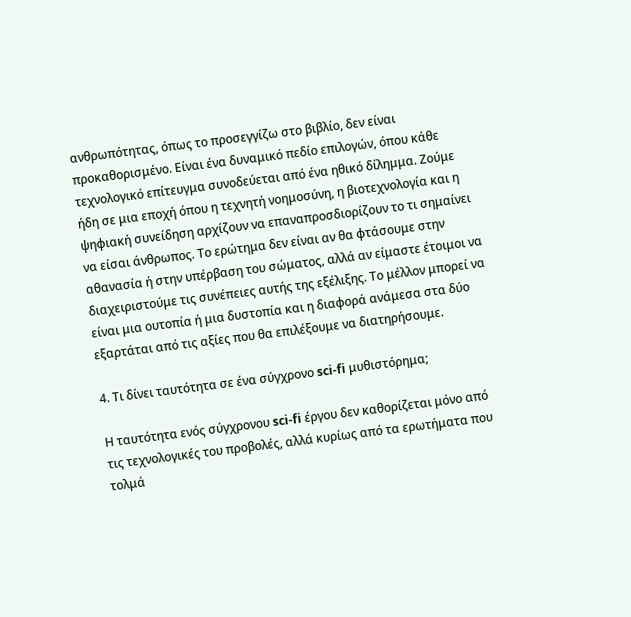ανθρωπότητας, όπως το προσεγγίζω στο βιβλίο, δεν είναι προκαθορισμένο. Είναι ένα δυναμικό πεδίο επιλογών, όπου κάθε τεχνολογικό επίτευγμα συνοδεύεται από ένα ηθικό δίλημμα. Ζούμε ήδη σε μια εποχή όπου η τεχνητή νοημοσύνη, η βιοτεχνολογία και η ψηφιακή συνείδηση αρχίζουν να επαναπροσδιορίζουν το τι σημαίνει να είσαι άνθρωπος. Το ερώτημα δεν είναι αν θα φτάσουμε στην αθανασία ή στην υπέρβαση του σώματος, αλλά αν είμαστε έτοιμοι να διαχειριστούμε τις συνέπειες αυτής της εξέλιξης. Το μέλλον μπορεί να είναι μια ουτοπία ή μια δυστοπία και η διαφορά ανάμεσα στα δύο εξαρτάται από τις αξίες που θα επιλέξουμε να διατηρήσουμε.

4. Τι δίνει ταυτότητα σε ένα σύγχρονο sci-fi μυθιστόρημα;

Η ταυτότητα ενός σύγχρονου sci-fi έργου δεν καθορίζεται μόνο από τις τεχνολογικές του προβολές, αλλά κυρίως από τα ερωτήματα που τολμά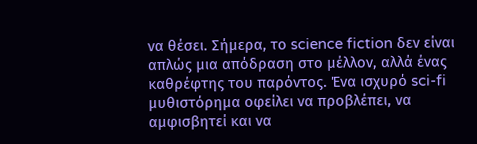να θέσει. Σήμερα, το science fiction δεν είναι απλώς μια απόδραση στο μέλλον, αλλά ένας καθρέφτης του παρόντος. Ένα ισχυρό sci-fi μυθιστόρημα οφείλει να προβλέπει, να αμφισβητεί και να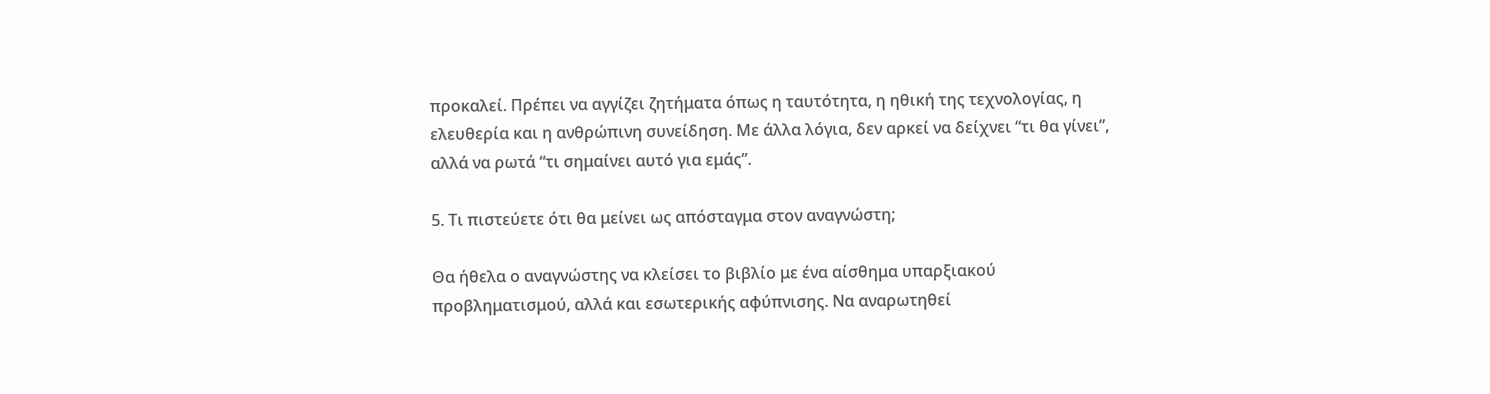προκαλεί. Πρέπει να αγγίζει ζητήματα όπως η ταυτότητα, η ηθική της τεχνολογίας, η ελευθερία και η ανθρώπινη συνείδηση. Με άλλα λόγια, δεν αρκεί να δείχνει “τι θα γίνει”, αλλά να ρωτά “τι σημαίνει αυτό για εμάς”.

5. Τι πιστεύετε ότι θα μείνει ως απόσταγμα στον αναγνώστη;

Θα ήθελα ο αναγνώστης να κλείσει το βιβλίο με ένα αίσθημα υπαρξιακού προβληματισμού, αλλά και εσωτερικής αφύπνισης. Να αναρωτηθεί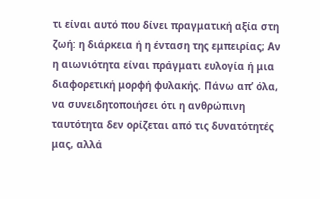τι είναι αυτό που δίνει πραγματική αξία στη ζωή: η διάρκεια ή η ένταση της εμπειρίας; Αν η αιωνιότητα είναι πράγματι ευλογία ή μια διαφορετική μορφή φυλακής. Πάνω απ’ όλα, να συνειδητοποιήσει ότι η ανθρώπινη ταυτότητα δεν ορίζεται από τις δυνατότητές μας, αλλά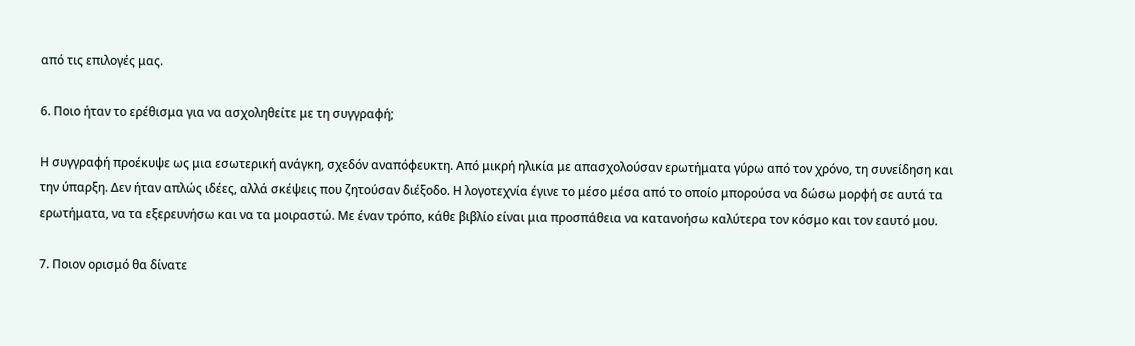από τις επιλογές μας.

6. Ποιο ήταν το ερέθισμα για να ασχοληθείτε με τη συγγραφή;

Η συγγραφή προέκυψε ως μια εσωτερική ανάγκη, σχεδόν αναπόφευκτη. Από μικρή ηλικία με απασχολούσαν ερωτήματα γύρω από τον χρόνο, τη συνείδηση και την ύπαρξη. Δεν ήταν απλώς ιδέες, αλλά σκέψεις που ζητούσαν διέξοδο. Η λογοτεχνία έγινε το μέσο μέσα από το οποίο μπορούσα να δώσω μορφή σε αυτά τα ερωτήματα, να τα εξερευνήσω και να τα μοιραστώ. Με έναν τρόπο, κάθε βιβλίο είναι μια προσπάθεια να κατανοήσω καλύτερα τον κόσμο και τον εαυτό μου.

7. Ποιον ορισμό θα δίνατε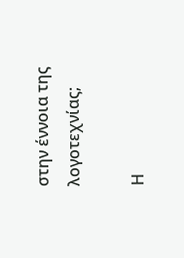στην έννοια της λογοτεχνίας;

Η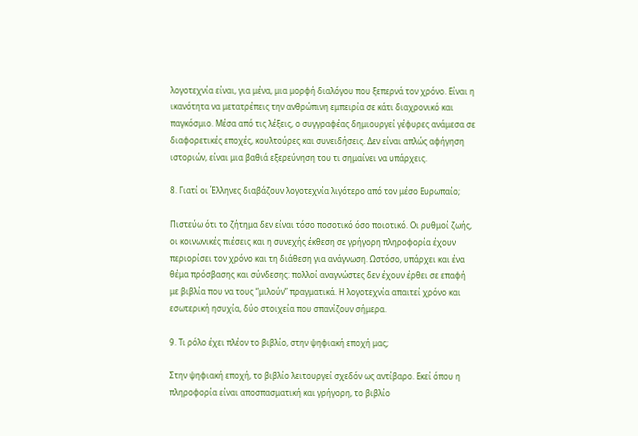λογοτεχνία είναι, για μένα, μια μορφή διαλόγου που ξεπερνά τον χρόνο. Είναι η ικανότητα να μετατρέπεις την ανθρώπινη εμπειρία σε κάτι διαχρονικό και παγκόσμιο. Μέσα από τις λέξεις, ο συγγραφέας δημιουργεί γέφυρες ανάμεσα σε διαφορετικές εποχές, κουλτούρες και συνειδήσεις. Δεν είναι απλώς αφήγηση ιστοριών, είναι μια βαθιά εξερεύνηση του τι σημαίνει να υπάρχεις.

8. Γιατί οι Έλληνες διαβάζουν λογοτεχνία λιγότερο από τον μέσο Ευρωπαίο;

Πιστεύω ότι το ζήτημα δεν είναι τόσο ποσοτικό όσο ποιοτικό. Οι ρυθμοί ζωής, οι κοινωνικές πιέσεις και η συνεχής έκθεση σε γρήγορη πληροφορία έχουν περιορίσει τον χρόνο και τη διάθεση για ανάγνωση. Ωστόσο, υπάρχει και ένα θέμα πρόσβασης και σύνδεσης: πολλοί αναγνώστες δεν έχουν έρθει σε επαφή με βιβλία που να τους “μιλούν” πραγματικά. Η λογοτεχνία απαιτεί χρόνο και εσωτερική ησυχία, δύο στοιχεία που σπανίζουν σήμερα.

9. Τι ρόλο έχει πλέον το βιβλίο, στην ψηφιακή εποχή μας;

Στην ψηφιακή εποχή, το βιβλίο λειτουργεί σχεδόν ως αντίβαρο. Εκεί όπου η πληροφορία είναι αποσπασματική και γρήγορη, το βιβλίο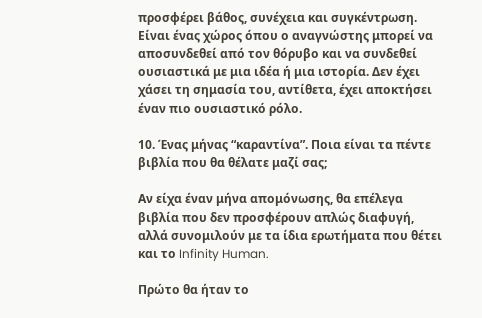προσφέρει βάθος, συνέχεια και συγκέντρωση. Είναι ένας χώρος όπου ο αναγνώστης μπορεί να αποσυνδεθεί από τον θόρυβο και να συνδεθεί ουσιαστικά με μια ιδέα ή μια ιστορία. Δεν έχει χάσει τη σημασία του, αντίθετα, έχει αποκτήσει έναν πιο ουσιαστικό ρόλο.

10. Ένας μήνας “καραντίνα”. Ποια είναι τα πέντε βιβλία που θα θέλατε μαζί σας;

Αν είχα έναν μήνα απομόνωσης, θα επέλεγα βιβλία που δεν προσφέρουν απλώς διαφυγή, αλλά συνομιλούν με τα ίδια ερωτήματα που θέτει και το Infinity Human.

Πρώτο θα ήταν το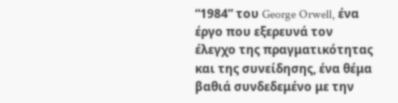“1984” του George Orwell, ένα έργο που εξερευνά τον έλεγχο της πραγματικότητας και της συνείδησης, ένα θέμα βαθιά συνδεδεμένο με την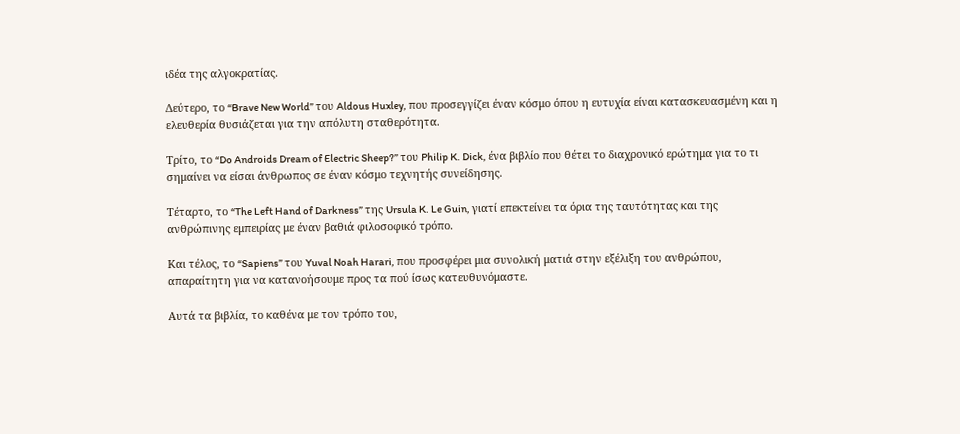ιδέα της αλγοκρατίας.

Δεύτερο, το “Brave New World” του Aldous Huxley, που προσεγγίζει έναν κόσμο όπου η ευτυχία είναι κατασκευασμένη και η ελευθερία θυσιάζεται για την απόλυτη σταθερότητα.

Τρίτο, το “Do Androids Dream of Electric Sheep?” του Philip K. Dick, ένα βιβλίο που θέτει το διαχρονικό ερώτημα για το τι σημαίνει να είσαι άνθρωπος σε έναν κόσμο τεχνητής συνείδησης.

Τέταρτο, το “The Left Hand of Darkness” της Ursula K. Le Guin, γιατί επεκτείνει τα όρια της ταυτότητας και της ανθρώπινης εμπειρίας με έναν βαθιά φιλοσοφικό τρόπο.

Και τέλος, το “Sapiens” του Yuval Noah Harari, που προσφέρει μια συνολική ματιά στην εξέλιξη του ανθρώπου, απαραίτητη για να κατανοήσουμε προς τα πού ίσως κατευθυνόμαστε.

Αυτά τα βιβλία, το καθένα με τον τρόπο του,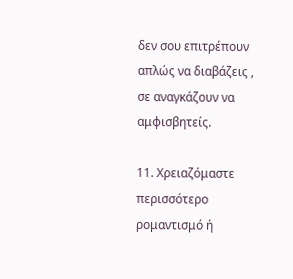δεν σου επιτρέπουν απλώς να διαβάζεις , σε αναγκάζουν να αμφισβητείς.

11. Χρειαζόμαστε περισσότερο ρομαντισμό ή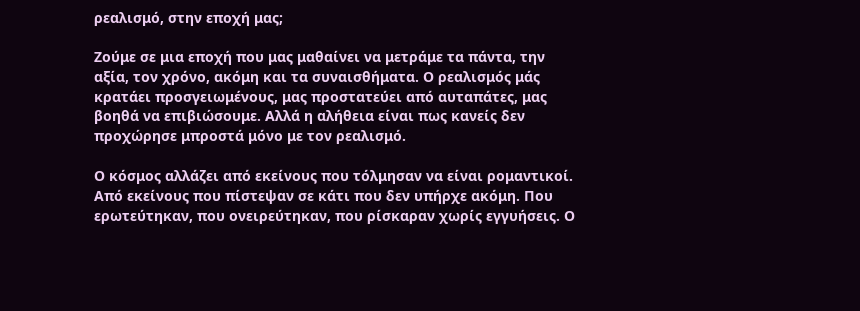ρεαλισμό, στην εποχή μας;

Ζούμε σε μια εποχή που μας μαθαίνει να μετράμε τα πάντα, την αξία, τον χρόνο, ακόμη και τα συναισθήματα. Ο ρεαλισμός μάς κρατάει προσγειωμένους, μας προστατεύει από αυταπάτες, μας βοηθά να επιβιώσουμε. Αλλά η αλήθεια είναι πως κανείς δεν προχώρησε μπροστά μόνο με τον ρεαλισμό.

Ο κόσμος αλλάζει από εκείνους που τόλμησαν να είναι ρομαντικοί. Από εκείνους που πίστεψαν σε κάτι που δεν υπήρχε ακόμη. Που ερωτεύτηκαν, που ονειρεύτηκαν, που ρίσκαραν χωρίς εγγυήσεις. Ο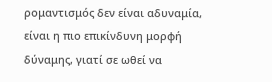ρομαντισμός δεν είναι αδυναμία, είναι η πιο επικίνδυνη μορφή δύναμης, γιατί σε ωθεί να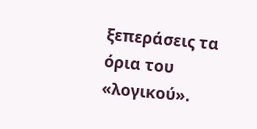ξεπεράσεις τα όρια του «λογικού».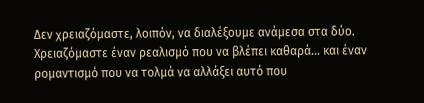Δεν χρειαζόμαστε, λοιπόν, να διαλέξουμε ανάμεσα στα δύο. Χρειαζόμαστε έναν ρεαλισμό που να βλέπει καθαρά… και έναν ρομαντισμό που να τολμά να αλλάξει αυτό που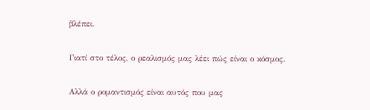βλέπει.

Γιατί στο τέλος, ο ρεαλισμός μας λέει πώς είναι ο κόσμος.

Αλλά ο ρομαντισμός είναι αυτός που μας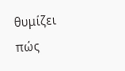θυμίζει πώς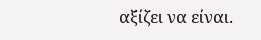αξίζει να είναι.